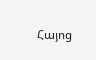Հայոց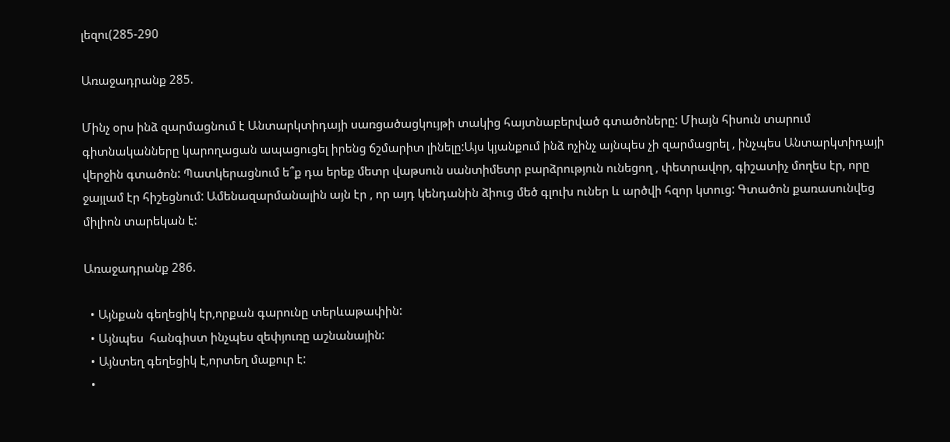լեզու(285-290

Առաջադրանք 285.

Մինչ օրս ինձ զարմացնում է Անտարկտիդայի սառցածացկույթի տակից հայտնաբերված գտածոները: Միայն հիսուն տարում գիտնականները կարողացան ապացուցել իրենց ճշմարիտ լինելը:Այս կյանքում ինձ ոչինչ այնպես չի զարմացրել , ինչպես Անտարկտիդայի վերջին գտածոն: Պատկերացնում ե՞ք դա երեք մետր վաթսուն սանտիմետր բարձրություն ունեցող , փետրավոր, գիշատիչ մողես էր, որը ջայլամ էր հիշեցնում: Ամենազարմանալին այն էր , որ այդ կենդանին ձիուց մեծ գլուխ ուներ և արծվի հզոր կտուց: Գտածոն քառասունվեց միլիոն տարեկան է:

Առաջադրանք 286.

  • Այնքան գեղեցիկ էր,որքան գարունը տերևաթափին:
  • Այնպես  հանգիստ ինչպես զեփյուռը աշնանային:
  • Այնտեղ գեղեցիկ է,որտեղ մաքուր է:
  •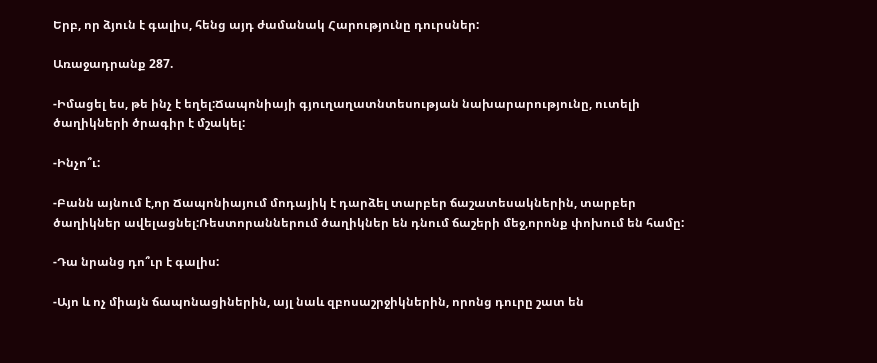Երբ, որ ձյուն է գալիս, հենց այդ ժամանակ Հարությունը դուրսներ:

Առաջադրանք 287.

-Իմացել ես, թե ինչ է եղել:Ճապոնիայի գյուղաղատնտեսության նախարարությունը, ուտելի ծաղիկների ծրագիր է մշակել:

-Ինչո՞ւ:

-Բանն այնում է,որ Ճապոնիայում մոդայիկ է դարձել տարբեր ճաշատեսակներին, տարբեր ծաղիկներ ավելացնել:Ռեստորաններում ծաղիկներ են դնում ճաշերի մեջ,որոնք փոխում են համը:

-Դա նրանց դո՞ւր է գալիս:

-Այո և ոչ միայն ճապոնացիներին, այլ նաև զբոսաշրջիկներին, որոնց դուրը շատ են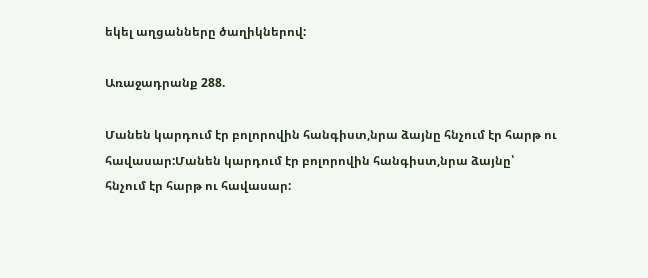եկել աղցանները ծաղիկներով:

Առաջադրանք 288.

Մանեն կարդում էր բոլորովին հանգիստ,նրա ձայնը հնչում էր հարթ ու հավասար:Մանեն կարդում էր բոլորովին հանգիստ,նրա ձայնը՝ հնչում էր հարթ ու հավասար: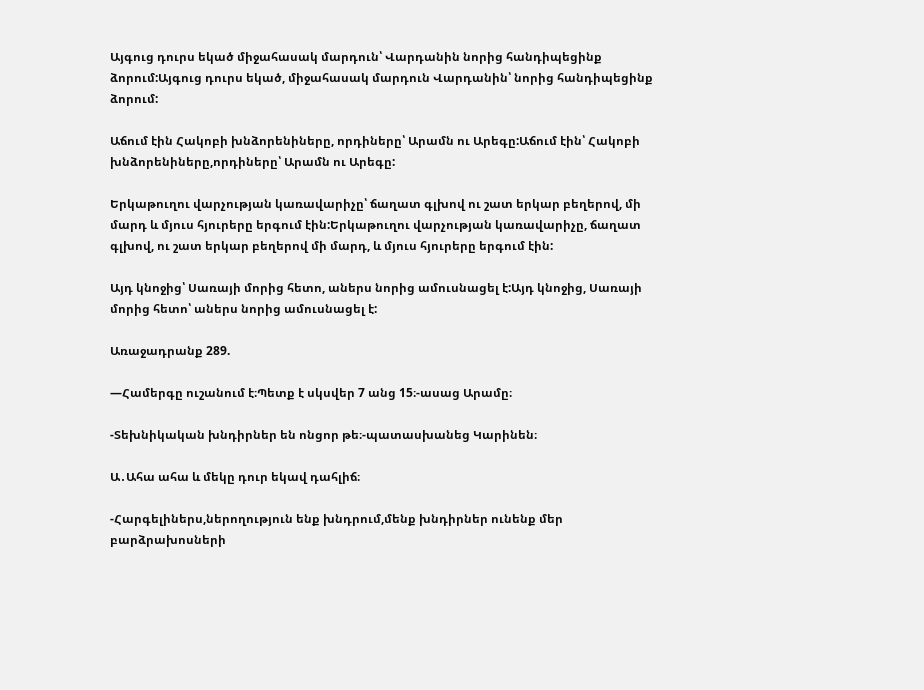Այգուց դուրս եկած միջահասակ մարդուն՝ Վարդանին նորից հանդիպեցինք ձորում:Այգուց դուրս եկած, միջահասակ մարդուն Վարդանին՝ նորից հանդիպեցինք ձորում:

Աճում էին Հակոբի խնձորենիները, որդիները՝ Արամն ու Արեգը:Աճում էին՝ Հակոբի խնձորենիները,որդիները՝ Արամն ու Արեգը:

Երկաթուղու վարչության կառավարիչը՝ ճաղատ գլխով ու շատ երկար բեղերով, մի մարդ և մյուս հյուրերը երգում էին:Երկաթուղու վարչության կառավարիչը, ճաղատ գլխով, ու շատ երկար բեղերով մի մարդ, և մյուս հյուրերը երգում էին:

Այդ կնոջից՝ Սառայի մորից հետո, աներս նորից ամուսնացել է:Այդ կնոջից, Սառայի մորից հետո՝ աներս նորից ամուսնացել է:

Առաջադրանք 289.

—Համերգը ուշանում է։Պետք է սկսվեր 7 անց 15։-ասաց Արամը։

-Տեխնիկական խնդիրներ են ոնցոր թե։-պատասխանեց Կարինեն։

Ա․Ահա ահա և մեկը դուր եկավ դահլիճ։

-Հարգելիներս,ներողություն ենք խնդրում,մենք խնդիրներ ունենք մեր բարձրախոսների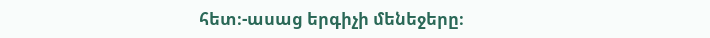հետ։-ասաց երգիչի մենեջերը։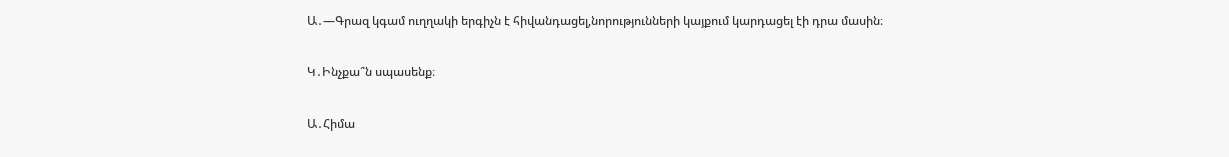Ա․—Գրազ կգամ ուղղակի երգիչն է հիվանդացել,նորությունների կայքում կարդացել էի դրա մասին։

Կ․Ինչքա՞ն սպասենք։

Ա․Հիմա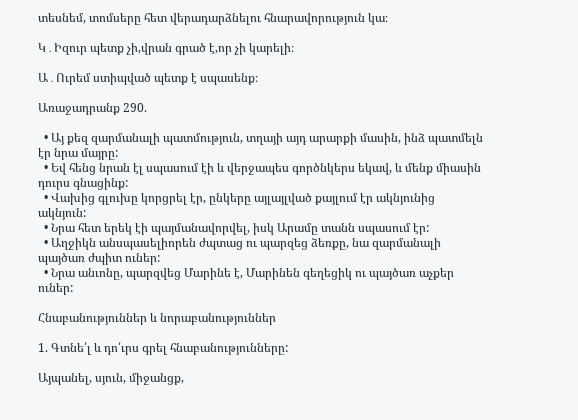տեսնեմ, տոմսերը հետ վերադարձնելու հնարավորություն կա։

Կ․Իզուր պետք չի,վրան գրած է,որ չի կարելի։

Ա․Ուրեմ ստիպված պետք է սպասենք։

Առաջադրանք 290.

  • Այ քեզ զարմանալի պատմություն, տղայի այդ արարքի մասին, ինձ պատմելն էր նրա մայրը:
  • Եվ հենց նրան էլ սպասում էի և վերջապես գործնկերս եկավ, և մենք միասին դուրս գնացինք:
  • Վախից գլուխը կորցրել էր, ընկերը այլայլված քայլում էր ակնյունից ակնյուն:
  • Նրա հետ երեկ էի պայմանավորվել, իսկ Արամը տանն սպասում էր:
  • Աղջիկն անսպասելիորեն ժպտաց ու պարզեց ձեռքը, նա զարմանալի պայծառ ժպիտ ուներ:
  • Նրա անւոնը, պարզվեց Մարինե է, Մարինեն գեղեցիկ ու պայծառ աչքեր ուներ:

Հնաբանություններ և նորաբանություններ

1. Գտնե՛լ և դո՛ւրս գրել հնաբանությունները:

Այպանել, սյուն, միջանցք,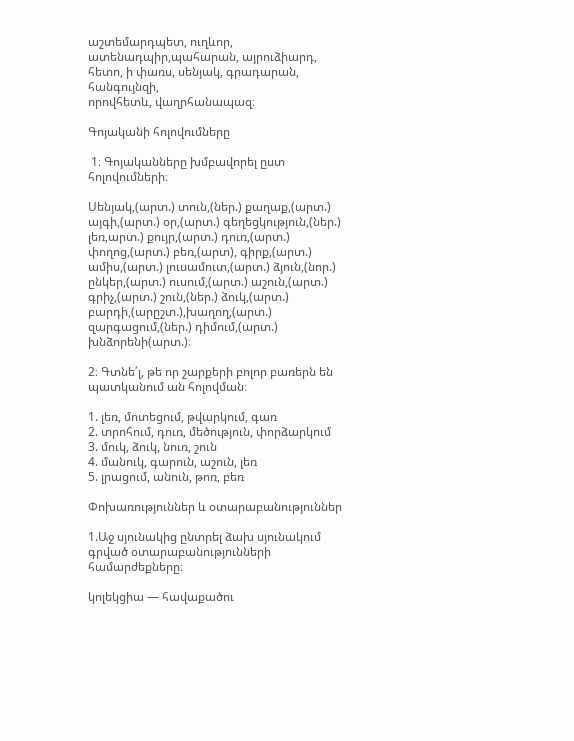աշտեմարդպետ, ուղևոր,  ատենադպիր,պահարան, այրուձիարդ, հետո, ի փառս, սենյակ, գրադարան, հանգույնզի,
որովհետև, վաղրհանապազ։

Գոյականի հոլովումները

 1։ Գոյականները խմբավորել ըստ հոլովումների։

Սենյակ,(արտ.) տուն,(ներ.) քաղաք,(արտ.) այգի,(արտ.) օր,(արտ.) գեղեցկություն,(ներ.) լեռ,արտ.) քույր,(արտ.) դուռ,(արտ.) փողոց,(արտ.) բեռ,(արտ), գիրք,(արտ.) ամիս,(արտ.) լուսամուտ,(արտ.) ձյուն,(նոր.) ընկեր,(արտ.) ուսում,(արտ.) աշուն,(արտ.) գրիչ,(արտ.) շուն,(ներ.) ձուկ,(արտ.) բարդի,(արըշտ.),խաղող,(արտ.) զարգացում,(ներ.) դիմում,(արտ.) խնձորենի(արտ.)։

2։ Գտնե՛լ, թե որ շարքերի բոլոր բառերն են պատկանում ան հոլովման։

1. լեռ, մոտեցում, թվարկում, գառ
2. տրոհում, դուռ, մեծություն, փորձարկում
3. մուկ, ձուկ, նուռ, շուն
4. մանուկ, գարուն, աշուն, լեռ
5. լրացում, անուն, թոռ, բեռ

Փոխառություններ և օտարաբանություններ

1.Աջ սյունակից ընտրել ձախ սյունակում գրված օտարաբանությունների համարժեքները։

կոլեկցիա — հավաքածու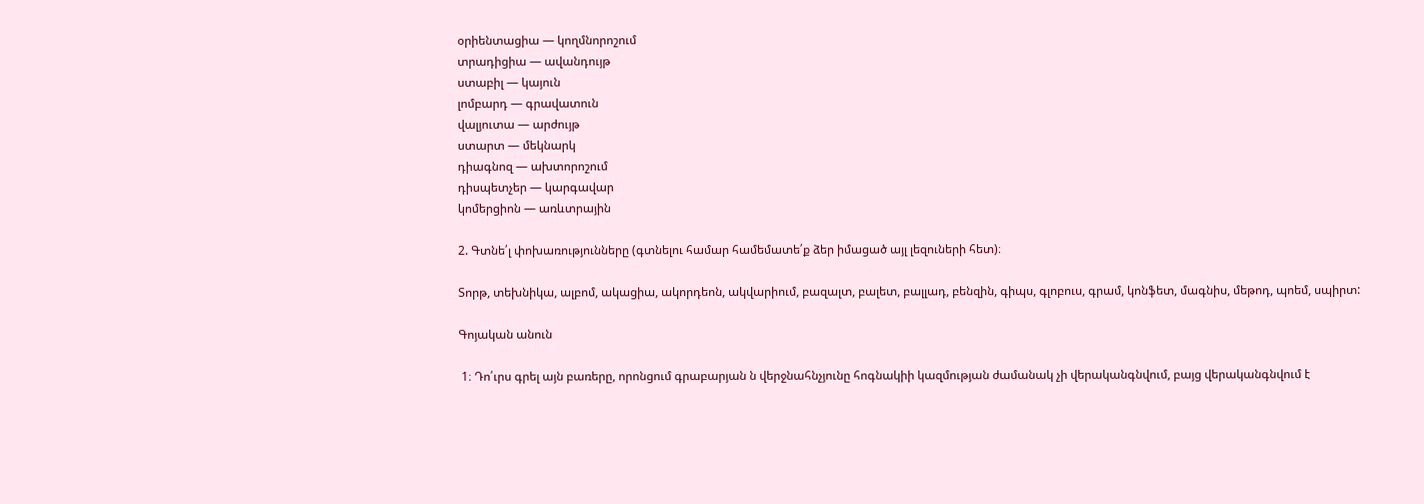օրիենտացիա — կողմնորոշում
տրադիցիա — ավանդույթ
ստաբիլ — կայուն
լոմբարդ — գրավատուն
վալյուտա — արժույթ
ստարտ — մեկնարկ
դիագնոզ — ախտորոշում
դիսպետչեր — կարգավար
կոմերցիոն — առևտրային

2. Գտնե՛լ փոխառությունները (գտնելու համար համեմատե՛ք ձեր իմացած այլ լեզուների հետ)։

Տորթ, տեխնիկա, ալբոմ, ակացիա, ակորդեոն, ակվարիում, բազալտ, բալետ, բալլադ, բենզին, գիպս, գլոբուս, գրամ, կոնֆետ, մագնիս, մեթոդ, պոեմ, սպիրտ:

Գոյական անուն

 1։ Դո՛ւրս գրել այն բառերը, որոնցում գրաբարյան ն վերջնահնչյունը հոգնակիի կազմության ժամանակ չի վերականգնվում, բայց վերականգնվում է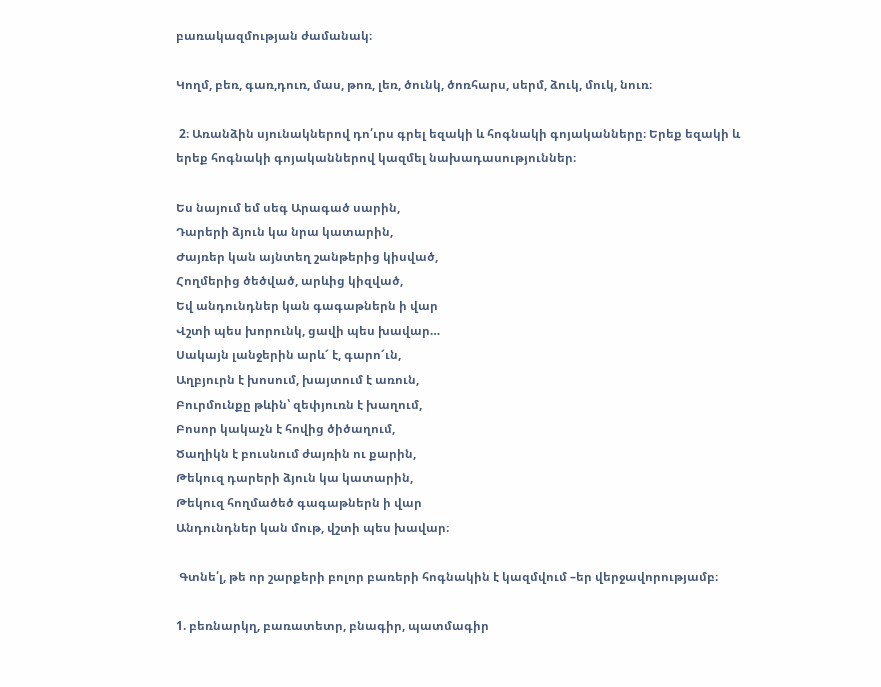բառակազմության ժամանակ։

Կողմ, բեռ, գառ,դուռ, մաս, թոռ, լեռ, ծունկ, ծոռհարս, սերմ, ձուկ, մուկ, նուռ։

 2։ Առանձին սյունակներով դո՛ւրս գրել եզակի և հոգնակի գոյականները։ Երեք եզակի և երեք հոգնակի գոյականներով կազմել նախադասություններ։

Ես նայում եմ սեգ Արագած սարին,
Դարերի ձյուն կա նրա կատարին,
Ժայռեր կան այնտեղ շանթերից կիսված,
Հողմերից ծեծված, արևից կիզված,
Եվ անդունդներ կան գագաթներն ի վար
Վշտի պես խորունկ, ցավի պես խավար…
Սակայն լանջերին արև՜ է, գարո՜ւն,
Աղբյուրն է խոսում, խայտում է առուն,
Բուրմունքը թևին՝ զեփյուռն է խաղում,
Բոսոր կակաչն է հովից ծիծաղում,
Ծաղիկն է բուսնում ժայռին ու քարին,
Թեկուզ դարերի ձյուն կա կատարին,
Թեկուզ հողմածեծ գագաթներն ի վար
Անդունդներ կան մութ, վշտի պես խավար։

 Գտնե՛լ, թե որ շարքերի բոլոր բառերի հոգնակին է կազմվում –եր վերջավորությամբ։

1. բեռնարկղ, բառատետր, բնագիր, պատմագիր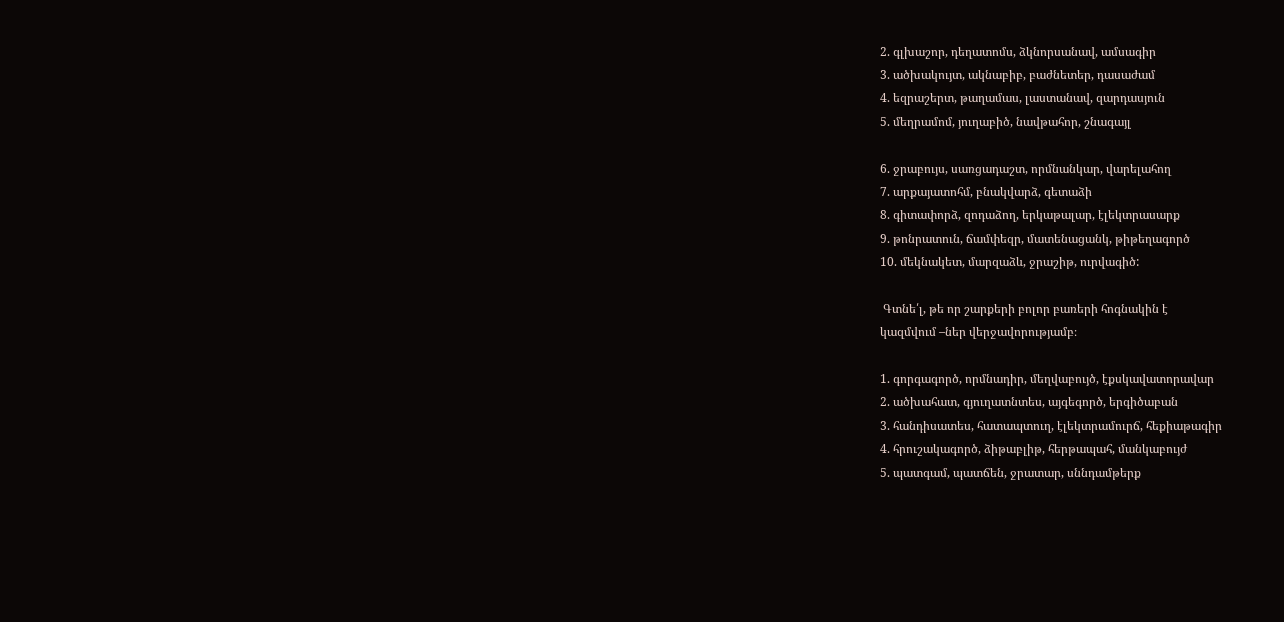2. գլխաշոր, դեղատոմս, ձկնորսանավ, ամսագիր
3. ածխակույտ, ակնաբիբ, բաժնետեր, դասաժամ
4. եզրաշերտ, թաղամաս, լաստանավ, զարդասյուն
5. մեղրամոմ, յուղաբիծ, նավթահոր, շնագայլ

6. ջրաբույս, սառցադաշտ, որմնանկար, վարելահող
7. արքայատոհմ, բնակվարձ, գետաձի
8. գիտափորձ, զոդաձող, երկաթալար, էլեկտրասարք
9. թոնրատուն, ճամփեզր, մատենացանկ, թիթեղագործ
10. մեկնակետ, մարզաձև, ջրաշիթ, ուրվագիծ:

 Գտնե՛լ, թե որ շարքերի բոլոր բառերի հոգնակին է
կազմվում –ներ վերջավորությամբ։

1. գորգագործ, որմնադիր, մեղվաբույծ, էքսկավատորավար
2. ածխահատ, գյուղատնտես, այգեգործ, երգիծաբան
3. հանդիսատես, հատապտուղ, էլեկտրամուրճ, հեքիաթագիր
4. հրուշակագործ, ձիթաբլիթ, հերթապահ, մանկաբույժ
5. պատգամ, պատճեն, ջրատար, սննդամթերք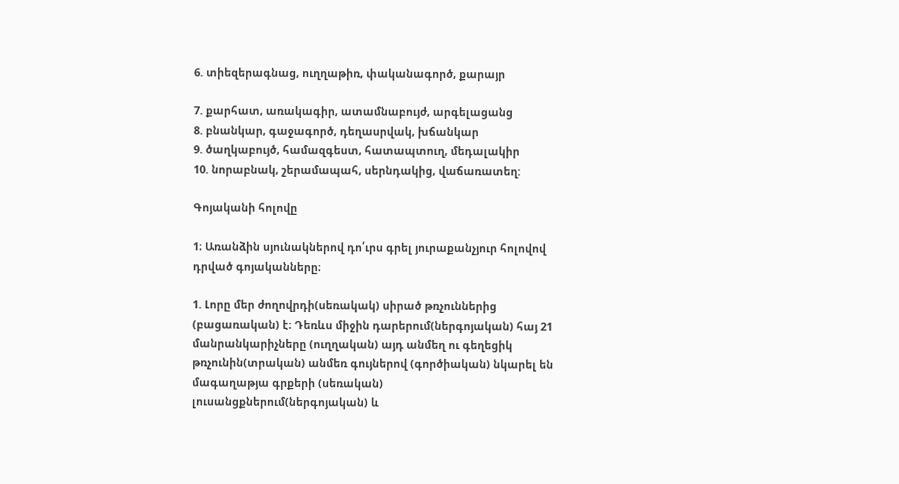6. տիեզերագնաց, ուղղաթիռ, փականագործ, քարայր

7. քարհատ, առակագիր, ատամնաբույժ, արգելացանց
8. բնանկար, գաջագործ, դեղասրվակ, խճանկար
9. ծաղկաբույծ, համազգեստ, հատապտուղ, մեդալակիր
10. նորաբնակ, շերամապահ, սերնդակից, վաճառատեղ:

Գոյականի հոլովը

1։ Առանձին սյունակներով դո՛ւրս գրել յուրաքանչյուր հոլովով դրված գոյականները։

1. Լորը մեր ժողովրդի(սեռակակ) սիրած թռչուններից (բացառական) է։ Դեռևս միջին դարերում(ներգոյական) հայ 21 մանրանկարիչները (ուղղական) այդ անմեղ ու գեղեցիկ թռչունին(տրական) անմեռ գույներով (գործիական) նկարել են մագաղաթյա գրքերի (սեռական) լուսանցքներում(ներգոյական) և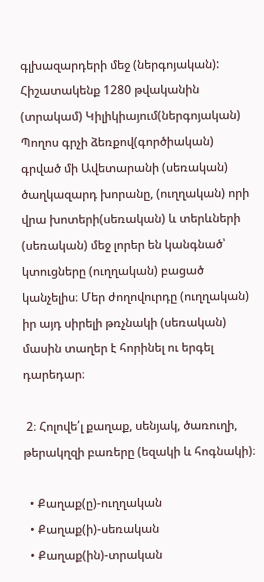գլխազարդերի մեջ (ներգոյական): Հիշատակենք 1280 թվականին (տրակամ) Կիլիկիայում(ներգոյական) Պողոս գրչի ձեռքով(գործիական) գրված մի Ավետարանի (սեռական) ծաղկազարդ խորանը, (ուղղական) որի վրա խոտերի(սեռական) և տերևների (սեռական) մեջ լորեր են կանգնած՝ կտուցները (ուղղական) բացած կանչելիս։ Մեր ժողովուրդը (ուղղական) իր այդ սիրելի թռչնակի (սեռական) մասին տաղեր է հորինել ու երգել դարեդար։

 2։ Հոլովե՛լ քաղաք, սենյակ, ծառուղի, թերակղզի բառերը (եզակի և հոգնակի)։

  • Քաղաք(ը)-ուղղական
  • Քաղաք(ի)-սեռական
  • Քաղաք(ին)-տրական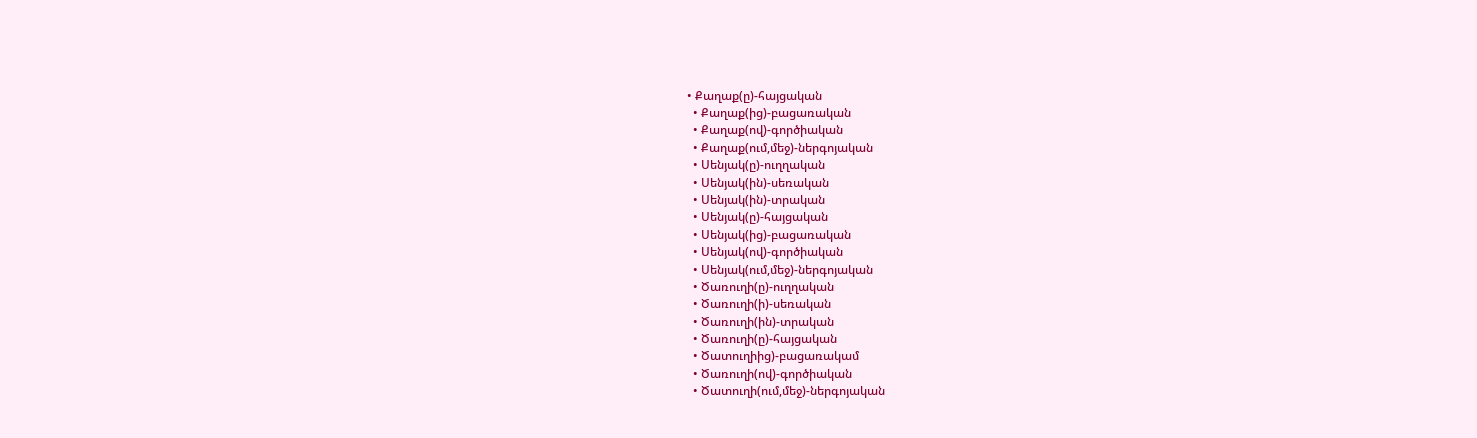• Քաղաք(ը)-հայցական
  • Քաղաք(ից)-բացառական
  • Քաղաք(ով)-գործիական
  • Քաղաք(ում,մեջ)-ներգոյական
  • Սենյակ(ը)-ուղղական
  • Սենյակ(ին)-սեռական
  • Սենյակ(ին)-տրական
  • Սենյակ(ը)-հայցական
  • Սենյակ(ից)-բացառական
  • Սենյակ(ով)-գործիական
  • Սենյակ(ում,մեջ)-ներգոյական
  • Ծառուղի(ը)-ուղղական
  • Ծառուղի(ի)-սեռական
  • Ծառուղի(ին)-տրական
  • Ծառուղի(ը)-հայցական
  • Ծատուղիից)-բացառակամ
  • Ծառուղի(ով)-գործիական
  • Ծատուղի(ում,մեջ)-ներգոյական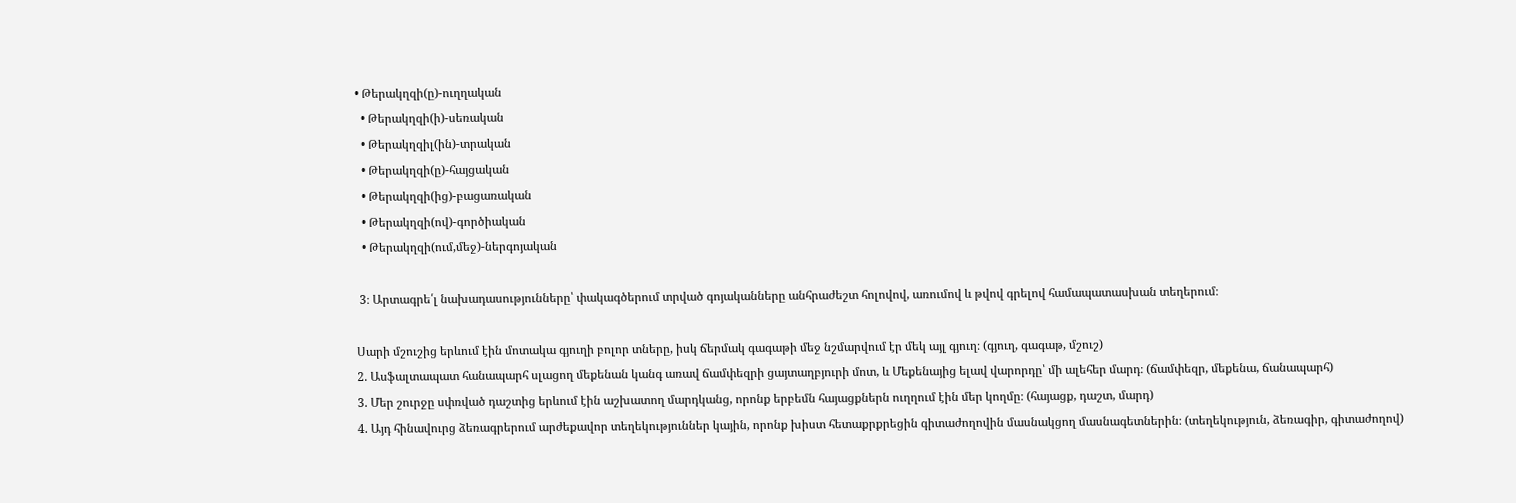• Թերակղզի(ը)-ուղղական
  • Թերակղզի(ի)-սեռական
  • Թերակղզիլ(ին)-տրական
  • Թերակղզի(ը)-հայցական
  • Թերակղզի(ից)-բացառական
  • Թերակղզի(ով)-գործիական
  • Թերակղզի(ում,մեջ)-ներգոյական

 3։ Արտագրե՛լ նախադասությունները՝ փակագծերում տրված գոյականները անհրաժեշտ հոլովով, առումով և թվով գրելով համապատասխան տեղերում։

Սարի մշուշից երևում էին մոտակա գյուղի բոլոր տները, իսկ ճերմակ գագաթի մեջ նշմարվում էր մեկ այլ գյուղ։ (գյուղ, գագաթ, մշուշ)
2. Ասֆալտապատ հանապարհ սլացող մեքենան կանգ առավ ճամփեզրի ցայտաղբյուրի մոտ, և Մեքենայից ելավ վարորդը՝ մի ալեհեր մարդ։ (ճամփեզր, մեքենա, ճանապարհ)
3. Մեր շուրջը սփռված դաշտից երևում էին աշխատող մարդկանց, որոնք երբեմն հայացքներն ուղղում էին մեր կողմը։ (հայացք, դաշտ, մարդ)
4. Այդ հինավուրց ձեռագրերում արժեքավոր տեղեկություններ կային, որոնք խիստ հետաքրքրեցին գիտաժողովին մասնակցող մասնագետներին։ (տեղեկություն, ձեռագիր, գիտաժողով)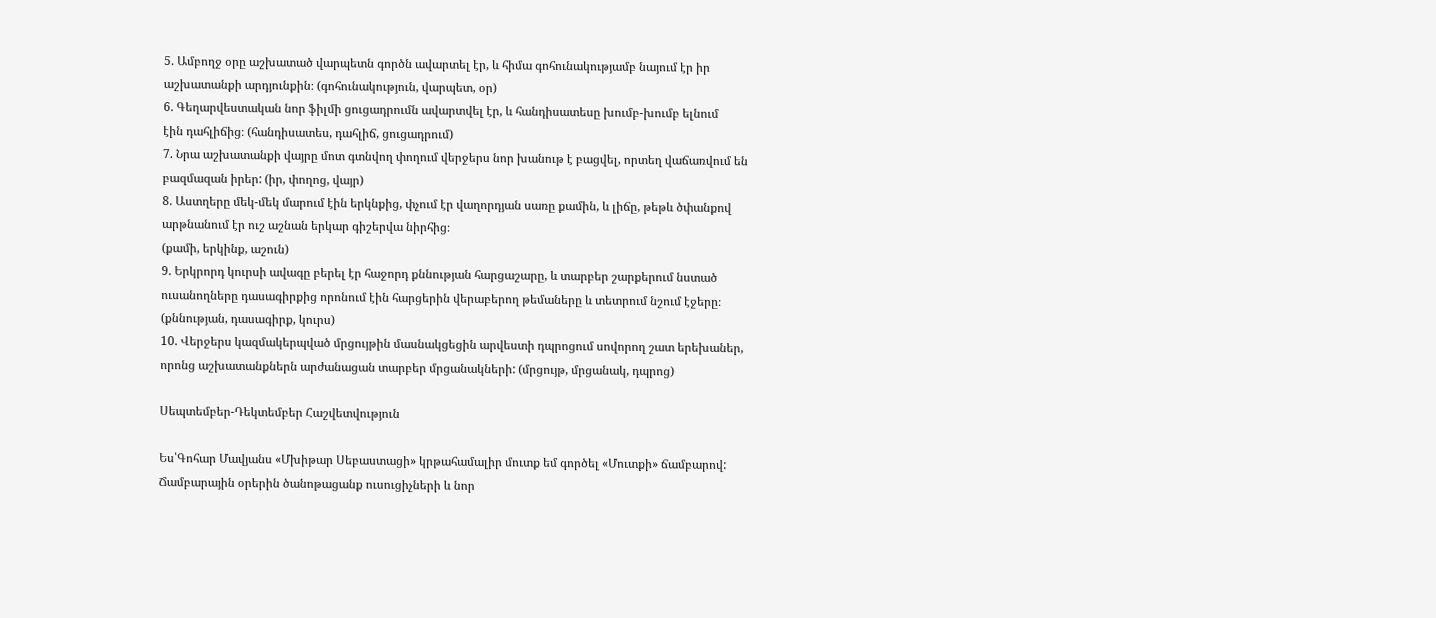5. Ամբողջ օրը աշխատած վարպետն գործն ավարտել էր, և հիմա գոհունակությամբ նայում էր իր աշխատանքի արդյունքին։ (գոհունակություն, վարպետ, օր)
6. Գեղարվեստական նոր ֆիլմի ցուցադրումն ավարտվել էր, և հանդիսատեսը խումբ-խումբ ելնում
էին դահլիճից։ (հանդիսատես, դահլիճ, ցուցադրում)
7. Նրա աշխատանքի վայրը մոտ գտնվող փողում վերջերս նոր խանութ է բացվել, որտեղ վաճառվում են բազմազան իրեր: (իր, փողոց, վայր)
8. Աստղերը մեկ-մեկ մարում էին երկնքից, փչում էր վաղորդյան սառը քամին, և լիճը, թեթև ծփանքով արթնանում էր ուշ աշնան երկար գիշերվա նիրհից։
(քամի, երկինք, աշուն)
9. Երկրորդ կուրսի ավագը բերել էր հաջորդ քննության հարցաշարը, և տարբեր շարքերում նստած ուսանողները դասագիրքից որոնում էին հարցերին վերաբերող թեմաները և տետրում նշում էջերը։ (քննության, դասագիրք, կուրս)
10. Վերջերս կազմակերպված մրցույթին մասնակցեցին արվեստի դպրոցում սովորող շատ երեխաներ, որոնց աշխատանքներն արժանացան տարբեր մրցանակների: (մրցույթ, մրցանակ, դպրոց)

Սեպտեմբեր-Դեկտեմբեր Հաշվետվություն

Ես՝Գոհար Մավյանս «Մխիթար Սեբաստացի» կրթահամալիր մուտք եմ գործել «Մուտքի» ճամբարով: Ճամբարային օրերին ծանոթացանք ուսուցիչների և նոր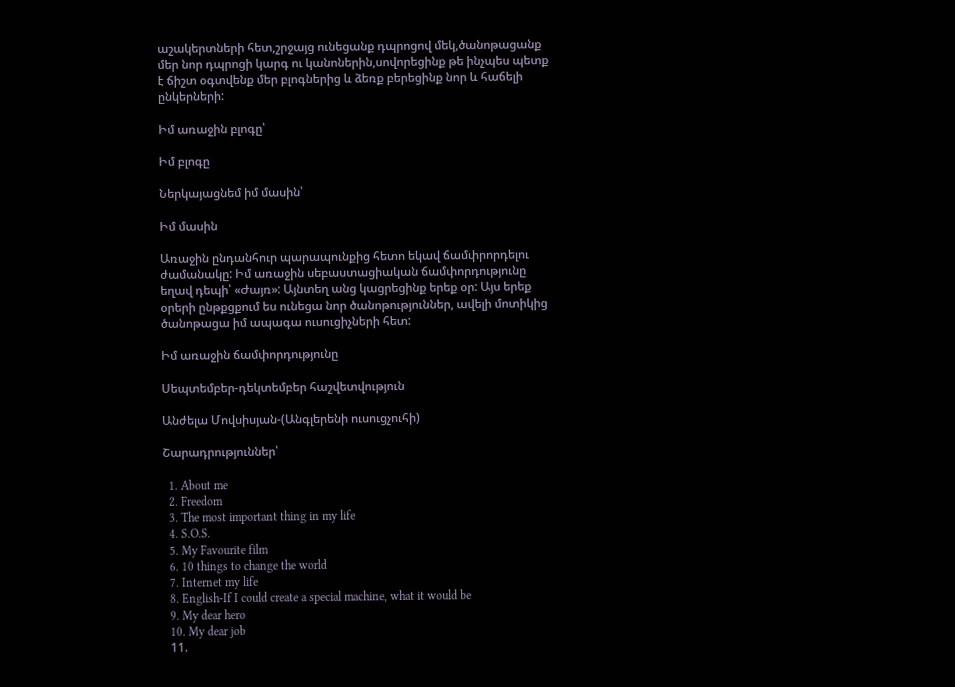աշակերտների հետ,շրջայց ունեցանք դպրոցով մեկ,ծանոթացանք մեր նոր դպրոցի կարգ ու կանոներին,սովորեցինք թե ինչպես պետք է ճիշտ օգտվենք մեր բլոգներից և ձեռք բերեցինք նոր և հաճելի ընկերների:

Իմ առաջին բլոգը՝

Իմ բլոգը

Ներկայացնեմ իմ մասին՝

Իմ մասին

Առաջին ընդանհուր պարապունքից հետո եկավ ճամփրորդելու ժամանակը: Իմ առաջին սեբաստացիական ճամփորդությունը եղավ դեպի՝ «Ժայռ»: Այնտեղ անց կացրեցինք երեք օր: Այս երեք օրերի ընթքցքում ես ունեցա նոր ծանոթություններ, ավելի մոտիկից ծանոթացա իմ ապագա ուսուցիչների հետ:

Իմ առաջին ճամփորդությունը

Սեպտեմբեր-դեկտեմբեր հաշվետվություն

Անժելա Մովսիսյան-(Անգլերենի ուսուցչուհի)

Շարադրություններ՝

  1. About me
  2. Freedom
  3. The most important thing in my life
  4. S.O.S.
  5. My Favourite film
  6. 10 things to change the world
  7. Internet my life
  8. English-If I could create a special machine, what it would be
  9. My dear hero
  10. My dear job
  11.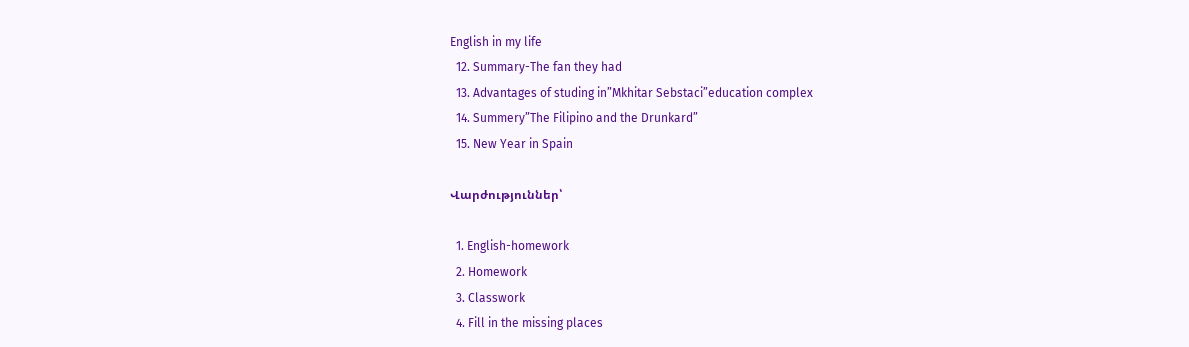English in my life
  12. Summary-The fan they had
  13. Advantages of studing in”Mkhitar Sebstaci”education complex
  14. Summery”The Filipino and the Drunkard”
  15. New Year in Spain

Վարժություններ՝

  1. English-homework
  2. Homework
  3. Classwork
  4. Fill in the missing places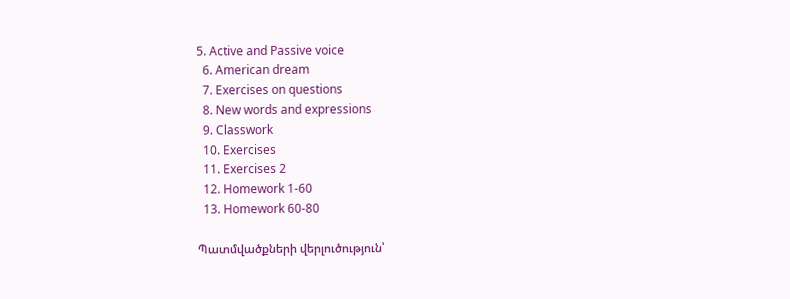5. Active and Passive voice
  6. American dream
  7. Exercises on questions
  8. New words and expressions
  9. Classwork
  10. Exercises
  11. Exercises 2
  12. Homework 1-60
  13. Homework 60-80

Պատմվածքների վերլուծություն՝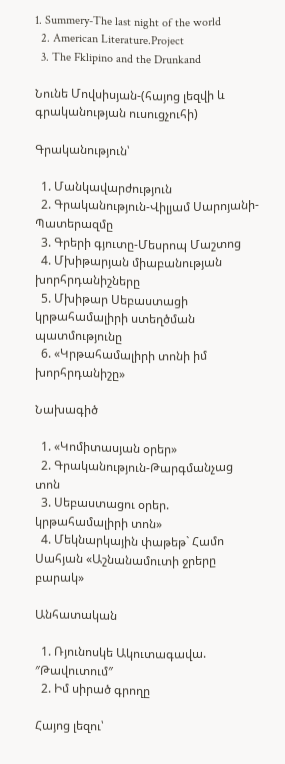1. Summery-The last night of the world
  2. American Literature.Project
  3. The Fklipino and the Drunkand

Նունե Մովսիսյան-(հայոց լեզվի և գրականության ուսուցչուհի)

Գրականություն՝

  1. Մանկավարժություն
  2. Գրականություն-Վիլյամ Սարոյանի-Պատերազմը
  3. Գրերի գյուտը-Մեսրոպ Մաշտոց
  4. Մխիթարյան միաբանության խորհրդանիշները
  5. Մխիթար Սեբաստացի կրթահամալիրի ստեղծման պատմությունը
  6. «Կրթահամալիրի տոնի իմ խորհրդանիշը»

Նախագիծ

  1. «Կոմիտասյան օրեր»
  2. Գրականություն-Թարգմանչաց տոն
  3. Սեբաստացու օրեր. կրթահամալիրի տոն»
  4. Մեկնարկային փաթեթ` Համո Սահյան «Աշնանամուտի ջրերը բարակ»

Անհատական

  1. Ռյունոսկե Ակուտագավա. ″Թավուտում″
  2. Իմ սիրած գրողը

Հայոց լեզու՝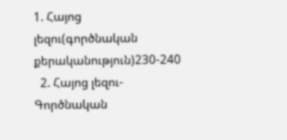1. Հայոց լեզու(գործնական քերականություն)230-240
  2. Հայոց լեզու-Գործնական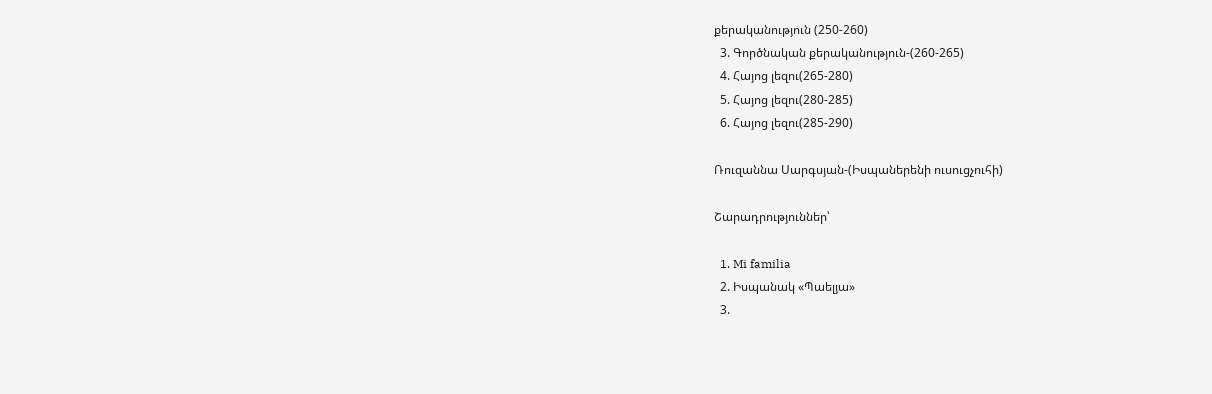քերականություն (250-260)
  3. Գործնական քերականություն-(260-265)
  4. Հայոց լեզու(265-280)
  5. Հայոց լեզու(280-285)
  6. Հայոց լեզու(285-290)

Ռուզաննա Սարգսյան-(Իսպաներենի ուսուցչուհի)

Շարադրություններ՝

  1. Mi familia
  2. Իսպանակ «Պաելյա»
  3.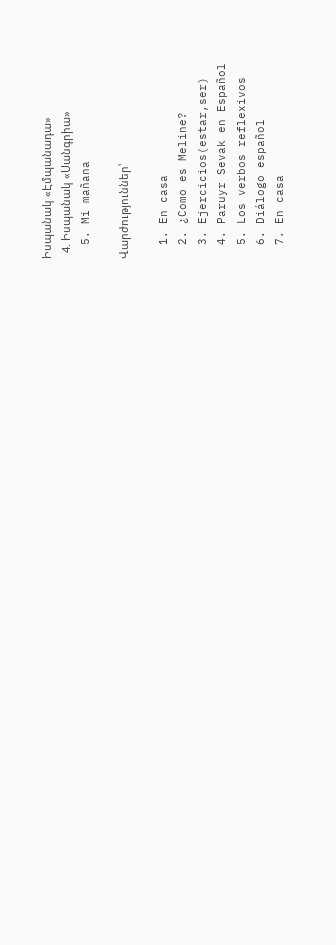Իսպանակ «Էմպանադա»
  4. Իսպանակ «Սանգրիա»
  5. Mi mañana

Վարժություններ՝

  1. En casa
  2. ¿Como es Meline?
  3. Ejercicios(estar,ser)
  4. Paruyr Sevak en Español
  5. Los verbos reflexivos
  6. Diálogo español
  7. En casa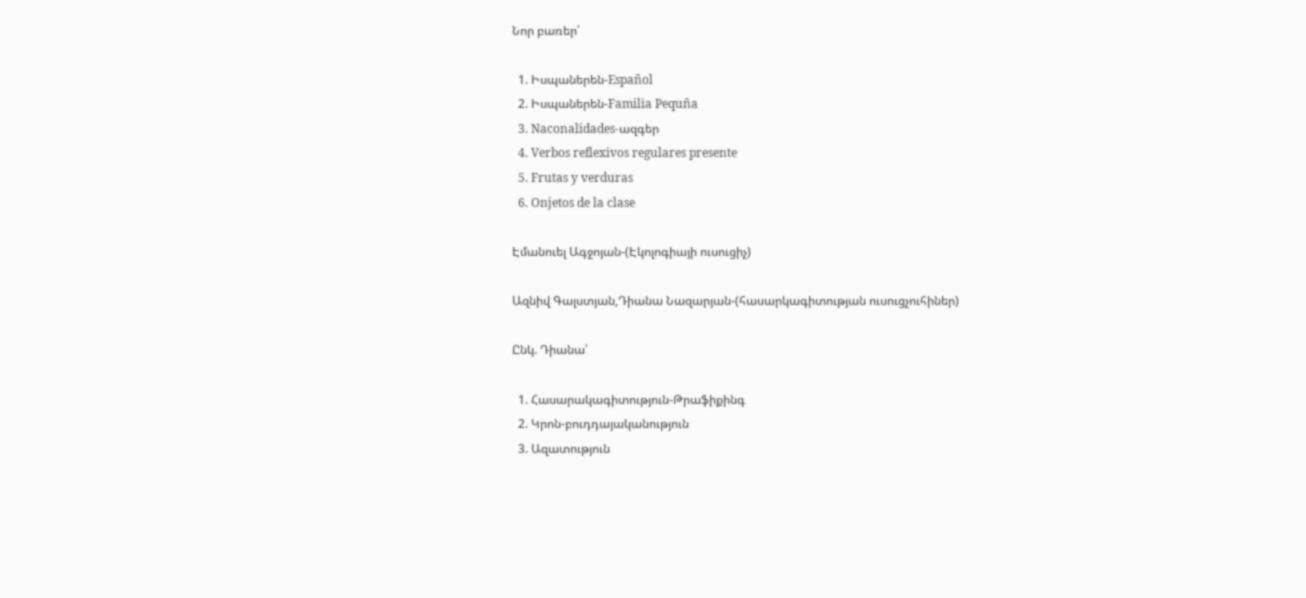Նոր բառեր՝

  1. Իսպաներեն-Español
  2. Իսպաներեն-Familia Pequña
  3. Naconalidades-ազգեր
  4. Verbos reflexivos regulares presente
  5. Frutas y verduras
  6. Onjetos de la clase

Էմանուել Ագջոյան-(Էկոլոգիայի ուսուցիչ)

Ազնիվ Գալստյան,Դիանա Նազարյան-(հասարկագիտության ուսուցչուհիներ)

Ընկ. Դիանա՝

  1. Հասարակագիտություն-Թրաֆիքինգ
  2. Կրոն-բուդդայականություն
  3. Ազատություն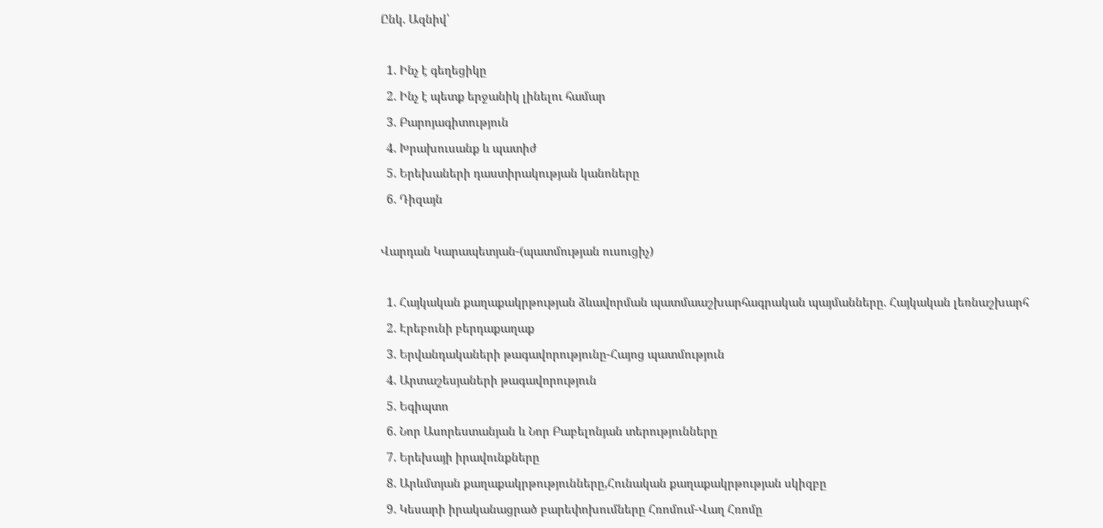Ընկ. Ազնիվ՝

  1. Ինչ է գեղեցիկը
  2. Ինչ է պետք երջանիկ լինելու համար
  3. Բարոյագիտություն
  4. Խրախուսանք և պատիժ
  5. Երեխաների դաստիրակության կանոները
  6. Դիզայն

Վարդան Կարապետյան-(պատմության ուսուցիչ)

  1. Հայկական քաղաքակրթության ձևավորման պատմաաշխարհագրական պայմանները. Հայկական լեռնաշխարհ
  2. Էրեբունի բերդաքաղաք
  3. Երվանդակաների թագավորությունը-Հայոց պատմություն
  4. Արտաշեսյաների թագավորություն
  5. Եգիպտո
  6. Նոր Ասորեստանյան և Նոր Բաբելոնյան տերությունները
  7. Երեխայի իրավունքները
  8. Արևմտյան քաղաքակրթությունները,Հունական քաղաքակրթության սկիզբը
  9. Կեսարի իրականացրած բարեփոխումները Հռոմում-Վաղ Հռոմը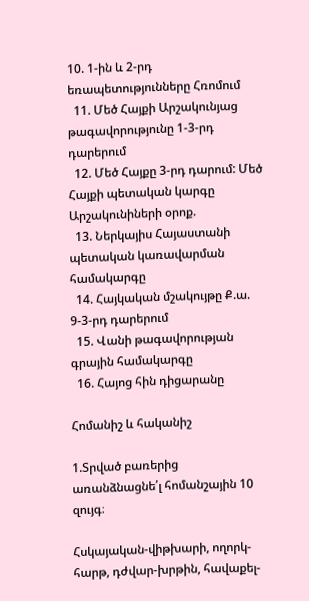10. 1-ին և 2-րդ եռապետությունները Հռոմում
  11. Մեծ Հայքի Արշակունյաց թագավորությունը 1-3-րդ դարերում
  12. Մեծ Հայքը 3-րդ դարում: Մեծ Հայքի պետական կարգը Արշակունիների օրոք.
  13. Ներկայիս Հայաստանի պետական կառավարման համակարգը
  14. Հայկական մշակույթը Ք.ա. 9-3-րդ դարերում
  15. Վանի թագավորության գրային համակարգը
  16. Հայոց հին դիցարանը

Հոմանիշ և հականիշ

1.Տրված բառերից առանձնացնե՛լ հոմանշային 10 զույգ։

Հսկայական-վիթխարի, ողորկ-հարթ, դժվար-խրթին, հավաքել-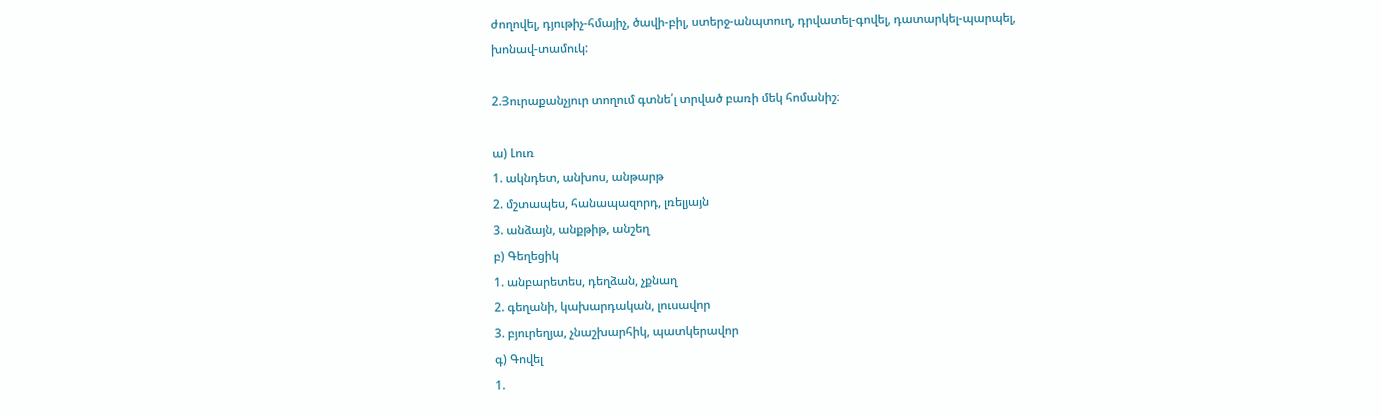ժողովել, դյութիչ-հմայիչ, ծավի-բիլ, ստերջ-անպտուղ, դրվատել-գովել, դատարկել-պարպել,
խոնավ-տամուկ:

2.Յուրաքանչյուր տողում գտնե՛լ տրված բառի մեկ հոմանիշ։

ա) Լուռ
1. ակնդետ, անխոս, անթարթ
2. մշտապես, հանապազորդ, լռելյայն
3. անձայն, անքթիթ, անշեղ
բ) Գեղեցիկ
1. անբարետես, դեղձան, չքնաղ
2. գեղանի, կախարդական, լուսավոր
3. բյուրեղյա, չնաշխարհիկ, պատկերավոր
գ) Գովել
1.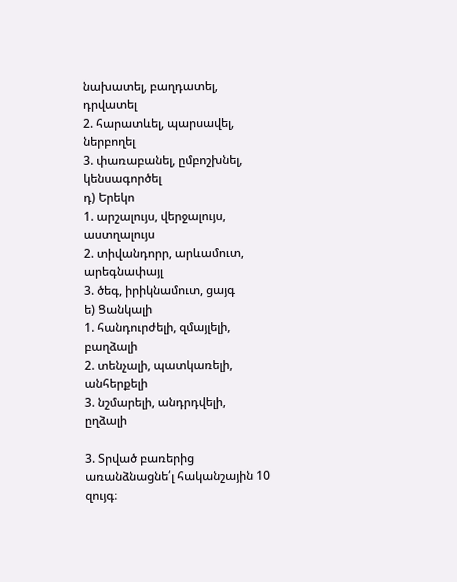նախատել, բաղդատել, դրվատել
2. հարատևել, պարսավել, ներբողել
3. փառաբանել, ըմբոշխնել, կենսագործել
դ) Երեկո
1. արշալույս, վերջալույս, աստղալույս
2. տիվանդորր, արևամուտ, արեգնափայլ
3. ծեգ, իրիկնամուտ, ցայգ
ե) Ցանկալի
1. հանդուրժելի, զմայլելի, բաղձալի
2. տենչալի, պատկառելի, անհերքելի
3. նշմարելի, անդրդվելի, ըղձալի

3. Տրված բառերից առանձնացնե՛լ հականշային 10 զույգ։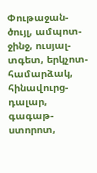Փութաջան-ծույլ, ամպոտ-ջինջ, ուսյալ-տգետ, երկչոտ-համարձակ, հինավուրց-դալար, գագաթ-ստորոտ,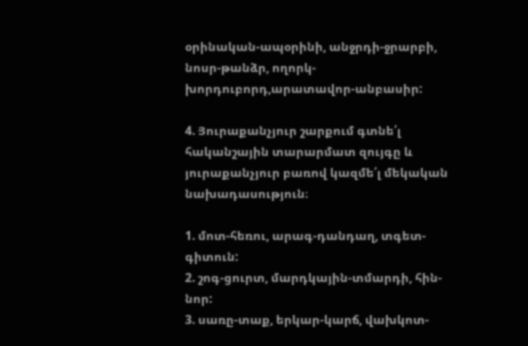օրինական-ապօրինի, անջրդի-ջրարբի, նոսր-թանձր, ողորկ-խորդուբորդ,արատավոր-անբասիր:

4. Յուրաքանչյուր շարքում գտնե՛լ հականշային տարարմատ զույգը և յուրաքանչյուր բառով կազմե՛լ մեկական նախադասություն։

1. մոտ-հեռու, արագ-դանդաղ, տգետ-գիտուն:
2. շոգ-ցուրտ, մարդկային-տմարդի, հին-նոր:
3. սառը-տաք, երկար-կարճ, վախկոտ-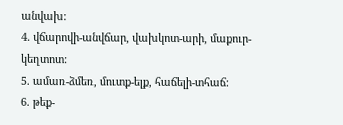անվախ:
4. վճարովի-անվճար, վախկոտ-արի, մաքուր-կեղտոտ:
5. ամառ-ձմեռ, մուտք-ելք, հաճելի-տհաճ:
6. թեք-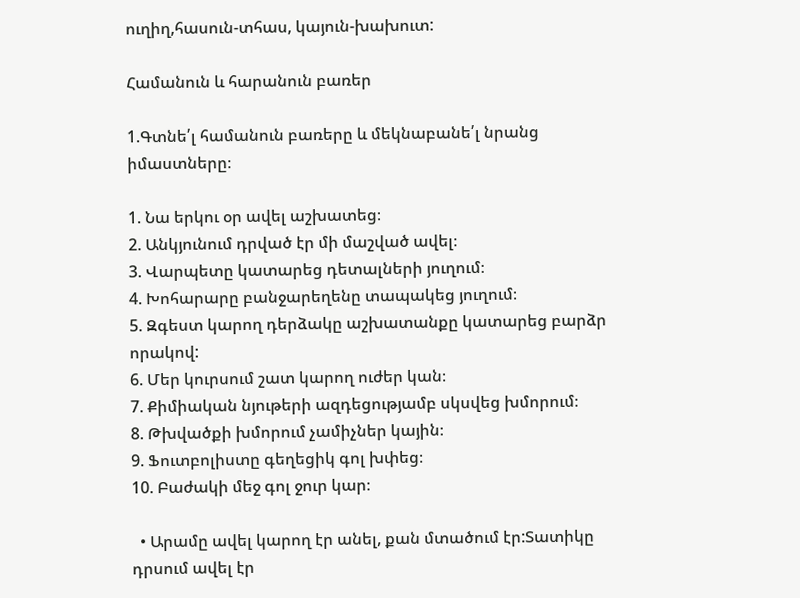ուղիղ,հասուն-տհաս, կայուն-խախուտ:

Համանուն և հարանուն բառեր

1.Գտնե՛լ համանուն բառերը և մեկնաբանե՛լ նրանց իմաստները։

1. Նա երկու օր ավել աշխատեց։
2. Անկյունում դրված էր մի մաշված ավել։
3. Վարպետը կատարեց դետալների յուղում։
4. Խոհարարը բանջարեղենը տապակեց յուղում։
5. Զգեստ կարող դերձակը աշխատանքը կատարեց բարձր որակով:
6. Մեր կուրսում շատ կարող ուժեր կան։
7. Քիմիական նյութերի ազդեցությամբ սկսվեց խմորում։
8. Թխվածքի խմորում չամիչներ կային։
9. Ֆուտբոլիստը գեղեցիկ գոլ խփեց։
10. Բաժակի մեջ գոլ ջուր կար։

  • Արամը ավել կարող էր անել, քան մտածում էր:Տատիկը դրսում ավել էր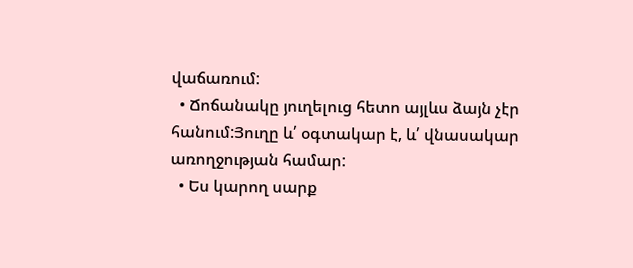վաճառում:
  • Ճոճանակը յուղելուց հետո այլևս ձայն չէր հանում:Յուղը և՛ օգտակար է, և՛ վնասակար առողջության համար:
  • Ես կարող սարք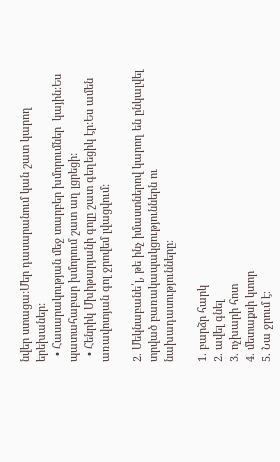նվեր ստացա:Մեր դասարանում կան շատ կարող երեխաներ:
  • Հասարակության մեջ տարբեր խմորումներ  կային:Ես պատահաբար խմորում շատ աղ լցրեցի:
  • Հենրիկ Մխիթարյանի գոլը շատ գեղեցիկ էր:Ես ամեն առավոտյան գոլ ջրովեմ լվացվում:

2. Մեկնաբանե՛լ, թե ինչ իմաստներով կարող են ընկալվել տրված բառակապակցություններն ու նախադասությունները։

1. բարձր հարկ
2. ավել գնել
3. ոչխարի հոտ
4. մետաքսի կտոր
5. Նա ջրում է։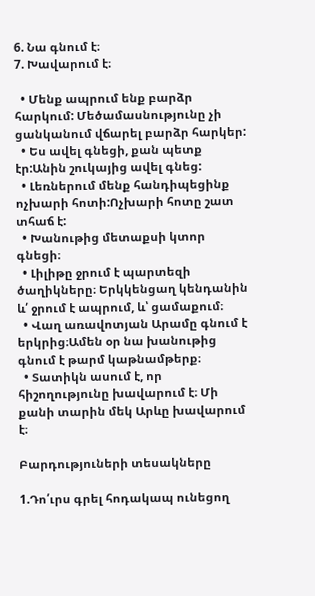6. Նա գնում է։
7. Խավարում է։

  • Մենք ապրում ենք բարձր հարկում: Մեծամասնությունը չի ցանկանում վճարել բարձր հարկեր:
  • Ես ավել գնեցի, քան պետք էր:Անին շուկայից ավել գնեց:
  • Լեռներում մենք հանդիպեցինք ոչխարի հոտի:Ոչխարի հոտը շատ տհաճ է:
  • Խանութից մետաքսի կտոր գնեցի։
  • Լիլիթը ջրում է պարտեզի ծաղիկները։ Երկկենցաղ կենդանին և՛ ջրում է ապրում, և՝ ցամաքում։
  • Վաղ առավոտյան Արամը գնում է երկրից։Ամեն օր նա խանութից գնում է թարմ կաթնամթերք։
  • Տատիկն ասում է, որ հիշողությունը խավարում է։ Մի քանի տարին մեկ Արևը խավարում է։

Բարդություների տեսակները

1.Դո՛ւրս գրել հոդակապ ունեցող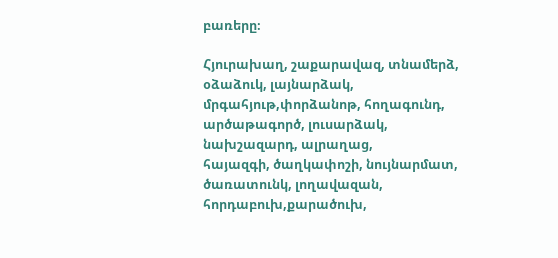բառերը։

Հյուրախաղ, շաքարավազ, տնամերձ, օձաձուկ, լայնարձակ, մրգահյութ,փորձանոթ, հողագունդ, արծաթագործ, լուսարձակ, նախշազարդ, ալրաղաց,
հայազգի, ծաղկափոշի, նույնարմատ, ծառատունկ, լողավազան, հորդաբուխ,քարածուխ,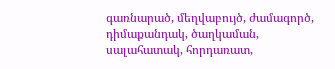գառնարած, մեղվաբույծ, ժամագործ, դիմաքանդակ, ծաղկաման,
սալահատակ, հորդառատ,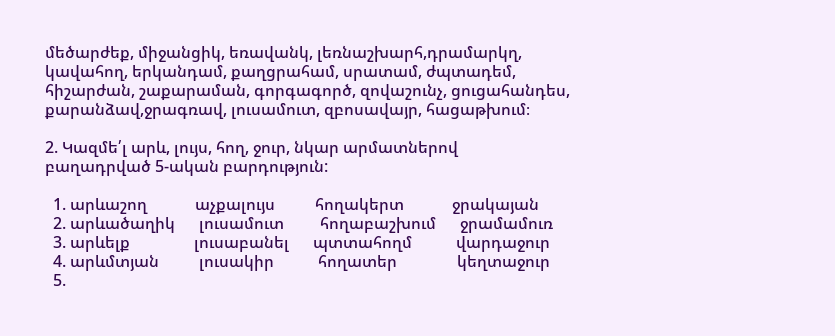մեծարժեք, միջանցիկ, եռավանկ, լեռնաշխարհ,դրամարկղ, կավահող, երկանդամ, քաղցրահամ, սրատամ, ժպտադեմ,
հիշարժան, շաքարաման, գորգագործ, զովաշունչ, ցուցահանդես, քարանձավ,ջրագռավ, լուսամուտ, զբոսավայր, հացաթխում։

2. Կազմե՛լ արև, լույս, հող, ջուր, նկար արմատներով
բաղադրված 5-ական բարդություն:

  1. արևաշող            աչքալույս          հողակերտ            ջրակայան
  2. արևածաղիկ      լուսամուտ         հողաբաշխում      ջրամամուռ
  3. արևելք                լուսաբանել      պտտահողմ           վարդաջուր
  4. արևմտյան          լուսակիր           հողատեր               կեղտաջուր
  5.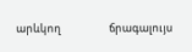արևկող                ճրագալույս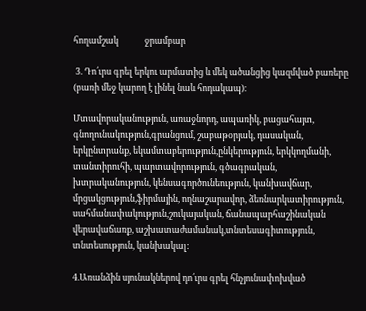հողամշակ             ջրամբար

 3. Դո՛ւրս գրել երկու արմատից և մեկ ածանցից կազմված բառերը (բառի մեջ կարող է լինել նաև հոդակապ)։

Մտավորականություն, առաջնորդ, ապառիկ, բացահայտ, գնողունակություն,գրանցում, շաբաթօրյակ, դասական, երկընտրանք, եկամտաբերություն,ընկերություն, երկկողմանի, տանտիրուհի, պարտավորություն, գծագրական, խտրականություն, կենսագործունեություն, կանխավճար, մրցակցություն,ֆիրմային, ողնաշարավոր, ձեռնարկատիրություն, սահմանափակություն,շուկայական, ճանապարհաշինական վերավաճառք, աշխատաժամանակ,տնտեսագիտություն, տնտեսություն, կանխակալ:

4.Առանձին սյունակներով դո՛ւրս գրել հնչյունափոխված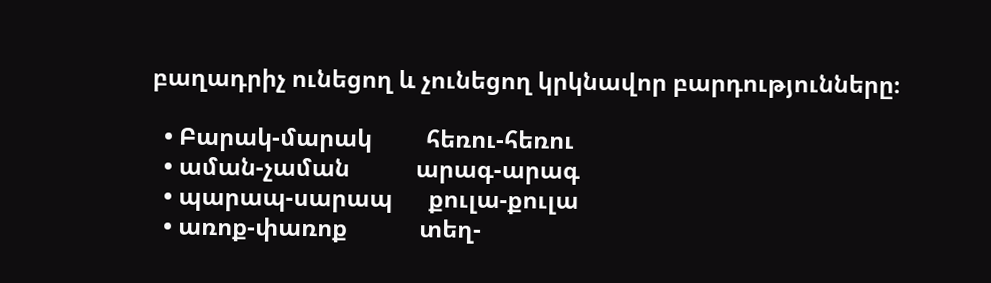բաղադրիչ ունեցող և չունեցող կրկնավոր բարդությունները։

  • Բարակ-մարակ         հեռու-հեռու
  • աման-չաման           արագ-արագ
  • պարապ-սարապ      քուլա-քուլա
  • առոք-փառոք            տեղ-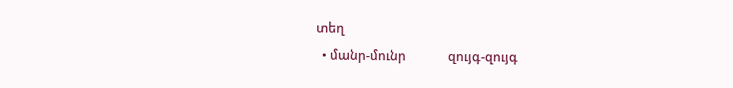տեղ
  • մանր-մունր              զույգ-զույգ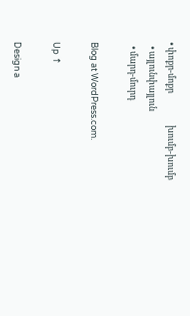• փոքր-մոքր                խումբ-խումբ
  • այլունփայլուն
  • մարդ-մուրդ

Blog at WordPress.com.

Up ↑

Design a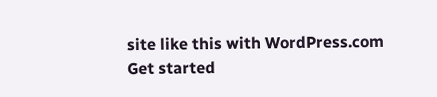site like this with WordPress.com
Get started